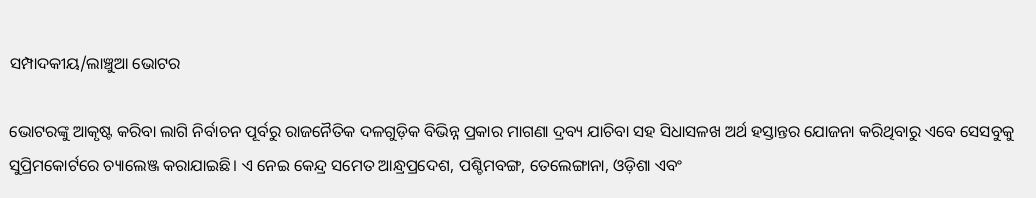ସମ୍ପାଦକୀୟ/ଲାଞ୍ଚୁଆ ଭୋଟର

ଭୋଟରଙ୍କୁ ଆକୃଷ୍ଟ କରିବା ଲାଗି ନିର୍ବାଚନ ପୂର୍ବରୁ ରାଜନୈତିକ ଦଳଗୁଡ଼ିକ ବିଭିନ୍ନ ପ୍ରକାର ମାଗଣା ଦ୍ରବ୍ୟ ଯାଚିବା ସହ ସିଧାସଳଖ ଅର୍ଥ ହସ୍ତାନ୍ତର ଯୋଜନା କରିଥିବାରୁ ଏବେ ସେସବୁକୁ ସୁପ୍ରିମକୋର୍ଟରେ ଚ୍ୟାଲେଞ୍ଜ କରାଯାଇଛି। ଏ ନେଇ କେନ୍ଦ୍ର ସମେତ ଆନ୍ଧ୍ରପ୍ରଦେଶ, ପଶ୍ଚିମବଙ୍ଗ, ତେଲେଙ୍ଗାନା, ଓଡ଼ିଶା ଏବଂ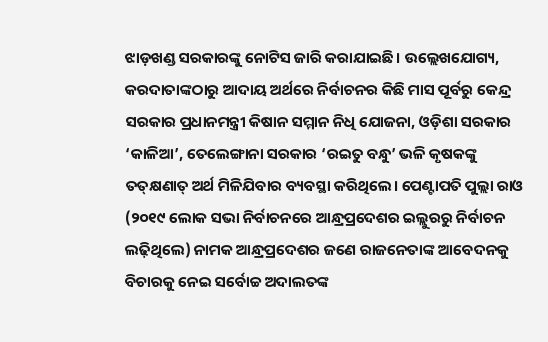ଝାଡ଼ଖଣ୍ଡ ସରକାରଙ୍କୁ ନୋଟିସ ଜାରି କରାଯାଇଛି। ଉଲ୍ଲେଖଯୋଗ୍ୟ, କରଦାତାଙ୍କଠାରୁ ଆଦାୟ ଅର୍ଥରେ ନିର୍ବାଚନର କିଛି ମାସ ପୂର୍ବରୁ କେନ୍ଦ୍ର ସରକାର ପ୍ରଧାନମନ୍ତ୍ରୀ କିଷାନ ସମ୍ମାନ ନିଧି ଯୋଜନା, ଓଡ଼ିଶା ସରକାର ‘କାଳିଆ’, ତେଲେଙ୍ଗାନା ସରକାର ‘ରଇତୁ ବନ୍ଧୁ’ ଭଳି କୃଷକଙ୍କୁ ତତ୍‌କ୍ଷଣାତ୍‌ ଅର୍ଥ ମିଳିଯିବାର ବ୍ୟବସ୍ଥା କରିଥିଲେ। ପେଣ୍ଟାପତି ପୁଲ୍ଲା ରାଓ (୨୦୧୯ ଲୋକ ସଭା ନିର୍ବାଚନରେ ଆନ୍ଧ୍ରପ୍ରଦେଶର ଇଲ୍ଲୁରରୁ ନିର୍ବାଚନ ଲଢ଼ିଥିଲେ) ନାମକ ଆନ୍ଧ୍ରପ୍ରଦେଶର ଜଣେ ରାଜନେତାଙ୍କ ଆବେଦନକୁ ବିଚାରକୁ ନେଇ ସର୍ବୋଚ୍ଚ ଅଦାଲତଙ୍କ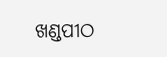ଖଣ୍ଡପୀଠ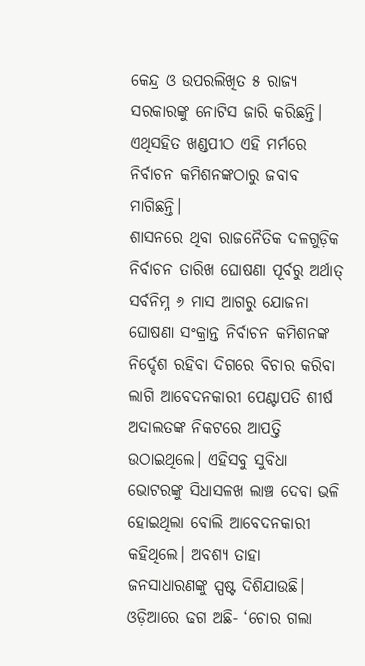କେନ୍ଦ୍ର ଓ ଉପରଲିଖିତ ୫ ରାଜ୍ୟ ସରକାରଙ୍କୁ ନୋଟିସ ଜାରି କରିଛନ୍ତି। ଏଥିସହିତ ଖଣ୍ଡପୀଠ ଏହି ମର୍ମରେ ନିର୍ବାଚନ କମିଶନଙ୍କଠାରୁ ଜବାବ ମାଗିଛନ୍ତି।
ଶାସନରେ ଥିବା ରାଜନୈତିକ ଦଳଗୁଡ଼ିକ ନିର୍ବାଚନ ତାରିଖ ଘୋଷଣା ପୂର୍ବରୁ ଅର୍ଥାତ୍‌ ସର୍ବନିମ୍ନ ୬ ମାସ ଆଗରୁ ଯୋଜନା ଘୋଷଣା ସଂକ୍ରାନ୍ତ ନିର୍ବାଚନ କମିଶନଙ୍କ ନିର୍ଦ୍ଦେଶ ରହିବା ଦିଗରେ ବିଚାର କରିବା ଲାଗି ଆବେଦନକାରୀ ପେଣ୍ଟାପତି ଶୀର୍ଷ ଅଦାଲତଙ୍କ ନିକଟରେ ଆପତ୍ତି ଉଠାଇଥିଲେ। ଏହିସବୁ ସୁବିଧା ଭୋଟରଙ୍କୁ ସିଧାସଳଖ ଲାଞ୍ଚ ଦେବା ଭଳି ହୋଇଥିଲା ବୋଲି ଆବେଦନକାରୀ କହିଥିଲେ। ଅବଶ୍ୟ ତାହା ଜନସାଧାରଣଙ୍କୁ ସ୍ପଷ୍ଟ ଦିଶିଯାଉଛି। ଓଡ଼ିଆରେ ଢଗ ଅଛି- ‘ଚୋର ଗଲା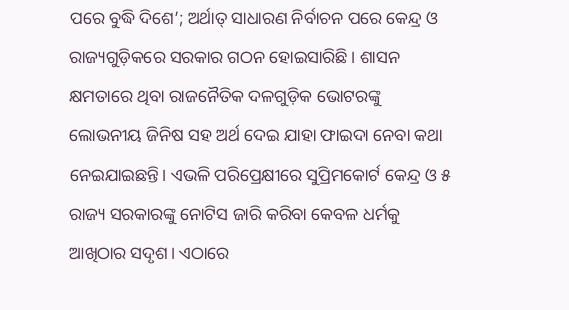ପରେ ବୁଦ୍ଧି ଦିଶେ’; ଅର୍ଥାତ୍‌ ସାଧାରଣ ନିର୍ବାଚନ ପରେ କେନ୍ଦ୍ର ଓ ରାଜ୍ୟଗୁଡ଼ିକରେ ସରକାର ଗଠନ ହୋଇସାରିଛି। ଶାସନ କ୍ଷମତାରେ ଥିବା ରାଜନୈତିକ ଦଳଗୁଡ଼ିକ ଭୋଟରଙ୍କୁ ଲୋଭନୀୟ ଜିନିଷ ସହ ଅର୍ଥ ଦେଇ ଯାହା ଫାଇଦା ନେବା କଥା ନେଇଯାଇଛନ୍ତି। ଏଭଳି ପରିପ୍ରେକ୍ଷୀରେ ସୁପ୍ରିମକୋର୍ଟ କେନ୍ଦ୍ର ଓ ୫ ରାଜ୍ୟ ସରକାରଙ୍କୁ ନୋଟିସ ଜାରି କରିବା କେବଳ ଧର୍ମକୁ ଆଖିଠାର ସଦୃଶ। ଏଠାରେ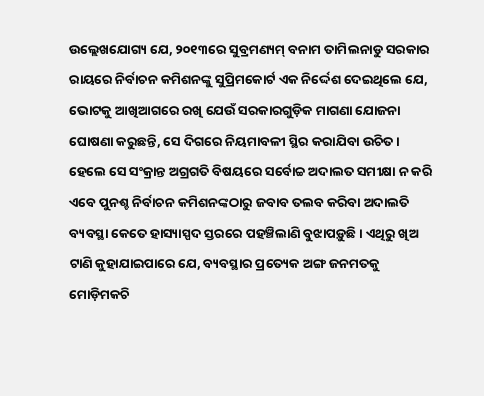ଉଲ୍ଲେଖଯୋଗ୍ୟ ଯେ, ୨୦୧୩ରେ ସୁବ୍ରମଣ୍ୟମ୍‌ ବନାମ ତାମିଲନାଡୁ ସରକାର ରାୟରେ ନିର୍ବାଚନ କମିଶନଙ୍କୁ ସୁପ୍ରିମକୋର୍ଟ ଏକ ନିର୍ଦ୍ଦେଶ ଦେଇଥିଲେ ଯେ, ଭୋଟକୁ ଆଖିଆଗରେ ରଖି ଯେଉଁ ସରକାରଗୁଡ଼ିକ ମାଗଣା ଯୋଜନା ଘୋଷଣା କରୁଛନ୍ତି, ସେ ଦିଗରେ ନିୟମାବଳୀ ସ୍ଥିର କରାଯିବା ଉଚିତ। ହେଲେ ସେ ସଂକ୍ରାନ୍ତ ଅଗ୍ରଗତି ବିଷୟରେ ସର୍ବୋଚ୍ଚ ଅଦାଲତ ସମୀକ୍ଷା ନ କରି ଏବେ ପୁନଶ୍ଚ ନିର୍ବାଚନ କମିଶନଙ୍କଠାରୁ ଜବାବ ତଲବ କରିବା ଅଦାଲତି ବ୍ୟବସ୍ଥା କେତେ ହାସ୍ୟାସ୍ପଦ ସ୍ତରରେ ପହଞ୍ଚିଲାଣି ବୁଝାପଡ଼ୁଛି। ଏଥିରୁ ଖିଅ ଟାଣି କୁହାଯାଇପାରେ ଯେ, ବ୍ୟବସ୍ଥାର ପ୍ରତ୍ୟେକ ଅଙ୍ଗ ଜନମତକୁ ମୋଡ଼ିମକଚି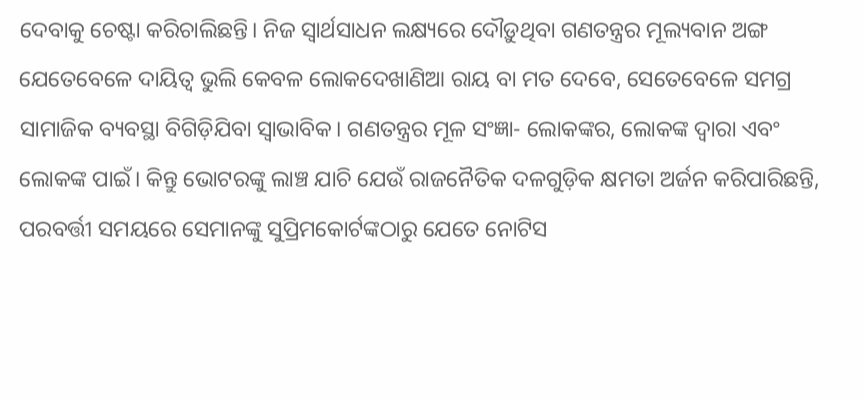ଦେବାକୁ ଚେଷ୍ଟା କରିଚାଲିଛନ୍ତି। ନିଜ ସ୍ବାର୍ଥସାଧନ ଲକ୍ଷ୍ୟରେ ଦୌଡ଼ୁଥିବା ଗଣତନ୍ତ୍ରର ମୂଲ୍ୟବାନ ଅଙ୍ଗ ଯେତେବେଳେ ଦାୟିତ୍ୱ ଭୁଲି କେବଳ ଲୋକଦେଖାଣିଆ ରାୟ ବା ମତ ଦେବେ, ସେତେବେଳେ ସମଗ୍ର ସାମାଜିକ ବ୍ୟବସ୍ଥା ବିଗିଡ଼ିଯିବା ସ୍ବାଭାବିକ। ଗଣତନ୍ତ୍ରର ମୂଳ ସଂଜ୍ଞା- ଲୋକଙ୍କର, ଲୋକଙ୍କ ଦ୍ୱାରା ଏବଂ ଲୋକଙ୍କ ପାଇଁ। କିନ୍ତୁ ଭୋଟରଙ୍କୁ ଲାଞ୍ଚ ଯାଚି ଯେଉଁ ରାଜନୈତିକ ଦଳଗୁଡ଼ିକ କ୍ଷମତା ଅର୍ଜନ କରିପାରିଛନ୍ତି, ପରବର୍ତ୍ତୀ ସମୟରେ ସେମାନଙ୍କୁ ସୁପ୍ରିମକୋର୍ଟଙ୍କଠାରୁ ଯେତେ ନୋଟିସ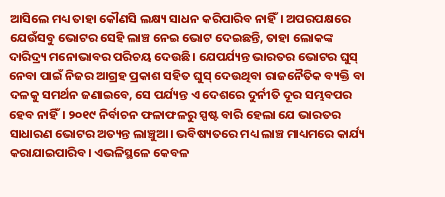ଆସିଲେ ମଧ୍ୟ ତାହା କୌଣସି ଲକ୍ଷ୍ୟ ସାଧନ କରିପାରିବ ନାହିଁ। ଅପରପକ୍ଷରେ ଯେଉଁସବୁ ଭୋଟର ସେହି ଲାଞ୍ଚ ନେଇ ଭୋଟ ଦେଇଛନ୍ତି, ତାହା ଲୋକଙ୍କ ଦାରିଦ୍ର୍ୟ ମନୋଭାବର ପରିଚୟ ଦେଉଛି। ଯେପର୍ଯ୍ୟନ୍ତ ଭାରତର ଭୋଟର ଘୁସ୍‌ ନେବା ପାଇଁ ନିଜର ଆଗ୍ରହ ପ୍ରକାଶ ସହିତ ଘୁସ୍‌ ଦେଉଥିବା ରାଜନୈତିକ ବ୍ୟକ୍ତି ବା ଦଳକୁ ସମର୍ଥନ ଜଣାଇବେ, ସେ ପର୍ଯ୍ୟନ୍ତ ଏ ଦେଶରେ ଦୁର୍ନୀତି ଦୂର ସମ୍ଭବପର ହେବ ନାହିଁ। ୨୦୧୯ ନିର୍ବାଚନ ଫଳାଫଳରୁ ସ୍ପଷ୍ଟ ବାରି ହେଲା ଯେ ଭାରତର ସାଧାରଣ ଭୋଟର ଅତ୍ୟନ୍ତ ଲାଞ୍ଚୁଆ। ଭବିଷ୍ୟତରେ ମଧ୍ୟ ଲାଞ୍ଚ ମାଧ୍ୟମରେ କାର୍ଯ୍ୟ କରାଯାଇପାରିବ। ଏଭଳିସ୍ଥଳେ କେବଳ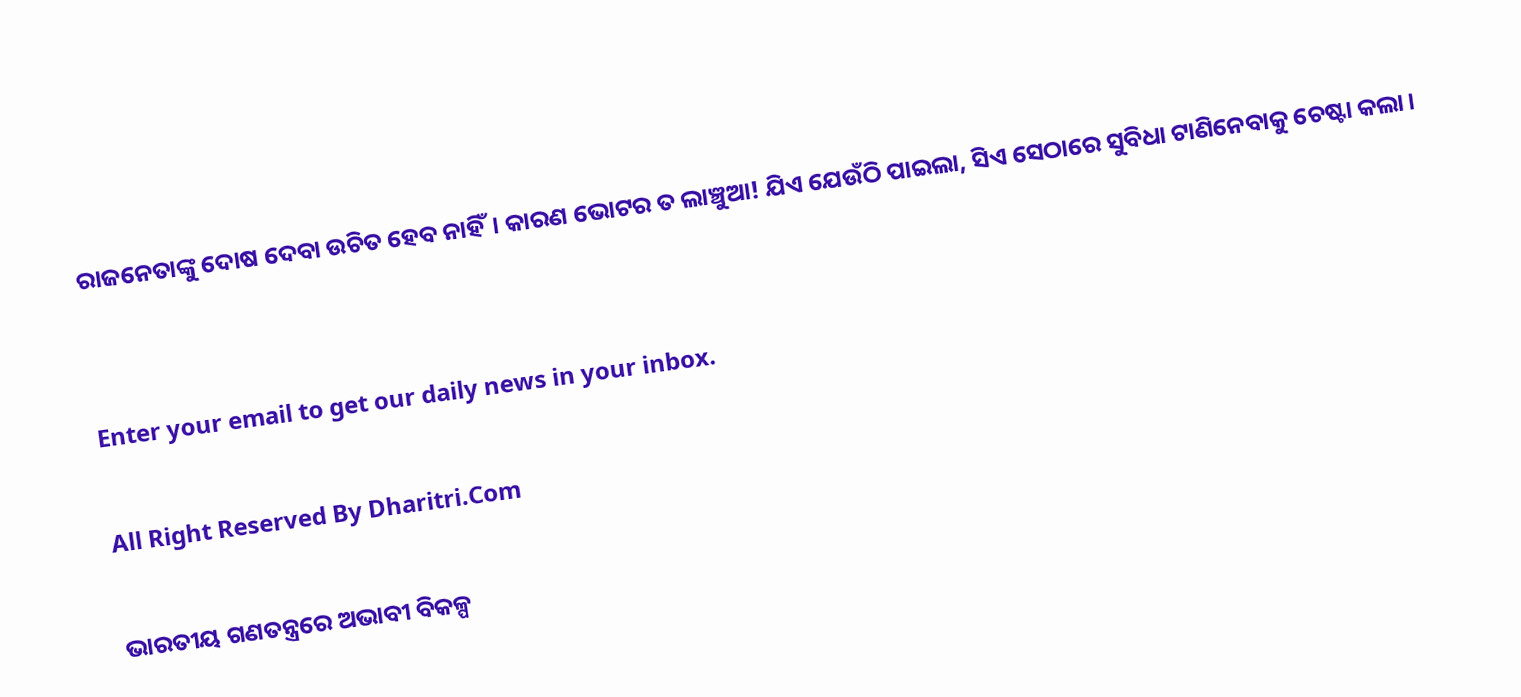ରାଜନେତାଙ୍କୁ ଦୋଷ ଦେବା ଉଚିତ ହେବ ନାହିଁ। କାରଣ ଭୋଟର ତ ଲାଞ୍ଚୁଆ! ଯିଏ ଯେଉଁଠି ପାଇଲା, ସିଏ ସେଠାରେ ସୁବିଧା ଟାଣିନେବାକୁ ଚେଷ୍ଟା କଲା।


Enter your email to get our daily news in your inbox.

All Right Reserved By Dharitri.Com

ଭାରତୀୟ ଗଣତନ୍ତ୍ରରେ ଅଭାବୀ ବିକଳ୍ପ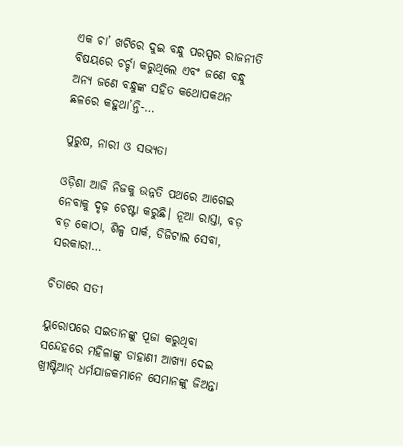ଏକ ଚା’ ଖଟିରେ ଦୁଇ ବନ୍ଧୁ ପରସ୍ପର ରାଜନୀତି ବିଷୟରେ ଚର୍ଚ୍ଚା କରୁଥିଲେ ଏବଂ ଜଣେ ବନ୍ଧୁ ଅନ୍ୟ ଜଣେ ବନ୍ଧୁଙ୍କ ସହିତ କଥୋପକଥନ ଛଳରେ କହୁଥା’ନ୍ତି-…

ପୁରୁଷ, ନାରୀ ଓ ସଭ୍ୟତା

ଓଡ଼ିଶା ଆଜି ନିଜକୁ ଉନ୍ନତି ପଥରେ ଆଗେଇ ନେବାକୁ ଦୃଢ଼ ଚେଷ୍ଟା କରୁଛି। ନୂଆ ରାସ୍ତା, ବଡ଼ ବଡ଼ କୋଠା, ଶିଳ୍ପ ପାର୍କ, ଡିଜିଟାଲ ସେବା, ସରକାରୀ…

ଚିତାରେ ସତୀ

ୟୁରୋପରେ ସଇତାନଙ୍କୁ ପୂଜା କରୁଥିବା ସନ୍ଦେହରେ ମହିଳାଙ୍କୁ ଡାହାଣୀ ଆଖ୍ୟା ଦେଇ ଖ୍ରୀଷ୍ଟିଆନ୍‌ ଧର୍ମଯାଜକମାନେ ସେମାନଙ୍କୁ ଜିଅନ୍ତା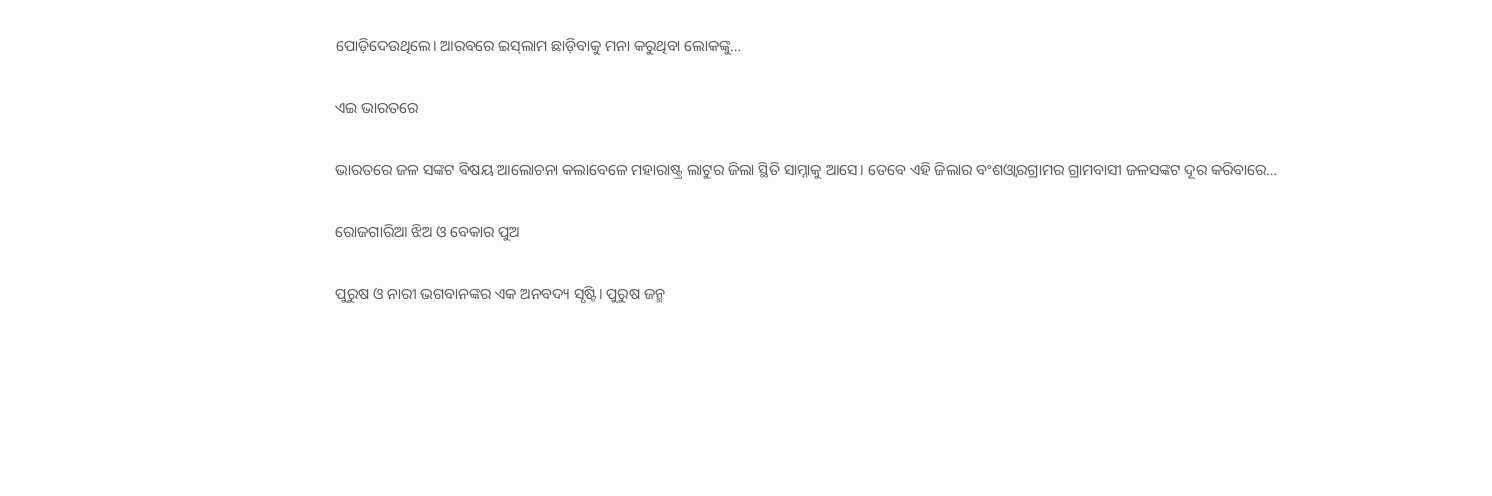ପୋଡ଼ିଦେଉଥିଲେ। ଆରବରେ ଇସ୍‌ଲାମ ଛାଡ଼ିବାକୁ ମନା କରୁଥିବା ଲୋକଙ୍କୁ…

ଏଇ ଭାରତରେ

ଭାରତରେ ଜଳ ସଙ୍କଟ ବିଷୟ ଆଲୋଚନା କଲାବେଳେ ମହାରାଷ୍ଟ୍ର ଲାଟୁର ଜିଲା ସ୍ଥିତି ସାମ୍ନାକୁ ଆସେ। ତେବେ ଏହି ଜିଲାର ବଂଶଓ୍ବାରଗ୍ରାମର ଗ୍ରାମବାସୀ ଜଳସଙ୍କଟ ଦୂର କରିବାରେ…

ରୋଜଗାରିଆ ଝିଅ ଓ ବେକାର ପୁଅ

ପୁରୁଷ ଓ ନାରୀ ଭଗବାନଙ୍କର ଏକ ଅନବଦ୍ୟ ସୃଷ୍ଟି। ପୁରୁଷ ଜନ୍ମ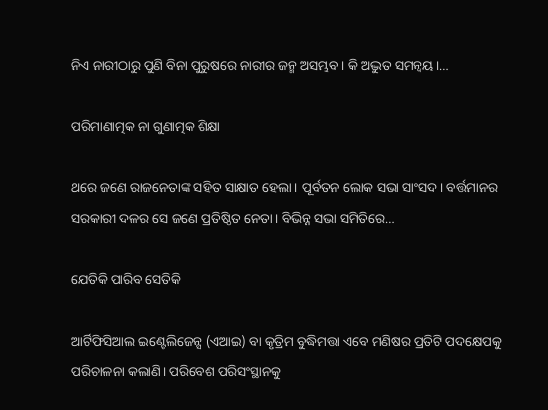ନିଏ ନାରୀଠାରୁ ପୁଣି ବିନା ପୁରୁଷରେ ନାରୀର ଜନ୍ମ ଅସମ୍ଭବ। କି ଅଦ୍ଭୁତ ସମନ୍ବୟ।…

ପରିମାଣାତ୍ମକ ନା ଗୁଣାତ୍ମକ ଶିକ୍ଷା

ଥରେ ଜଣେ ରାଜନେତାଙ୍କ ସହିତ ସାକ୍ଷାତ ହେଲା। ପୂର୍ବତନ ଲୋକ ସଭା ସାଂସଦ। ବର୍ତ୍ତମାନର ସରକାରୀ ଦଳର ସେ ଜଣେ ପ୍ରତିଷ୍ଠିତ ନେତା। ବିଭିନ୍ନ ସଭା ସମିତିରେ…

ଯେତିକି ପାରିବ ସେତିକି

ଆର୍ଟିଫିସିଆଲ ଇଣ୍ଟେଲିଜେନ୍ସ (ଏଆଇ) ବା କୃତ୍ରିମ ବୁଦ୍ଧିମତ୍ତା ଏବେ ମଣିଷର ପ୍ରତିଟି ପଦକ୍ଷେପକୁ ପରିଚାଳନା କଲାଣି। ପରିବେଶ ପରିସଂସ୍ଥାନକୁ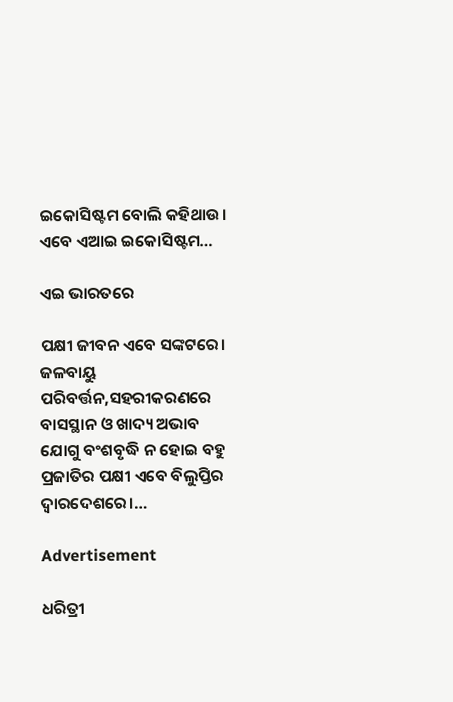ଇକୋସିଷ୍ଟମ ବୋଲି କହିଥାଉ। ଏବେ ଏଆଇ ଇକୋସିଷ୍ଟମ…

ଏଇ ଭାରତରେ

ପକ୍ଷୀ ଜୀବନ ଏବେ ସଙ୍କଟରେ। ଜଳବାୟୁ ପରିବର୍ତ୍ତନ,ସହରୀକରଣରେ ବାସସ୍ଥାନ ଓ ଖାଦ୍ୟ ଅଭାବ ଯୋଗୁ ବଂଶବୃଦ୍ଧି ନ ହୋଇ ବହୁ ପ୍ରଜାତିର ପକ୍ଷୀ ଏବେ ବିଲୁପ୍ତିର ଦ୍ୱାରଦେଶରେ।…

Advertisement

ଧରିତ୍ରୀ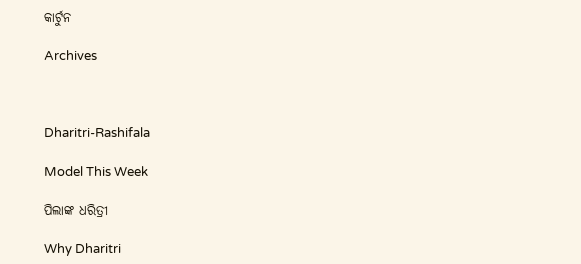କାର୍ଟୁନ

Archives



Dharitri-Rashifala

Model This Week

ପିଲାଙ୍କ ଧରିତ୍ରୀ

Why Dharitri